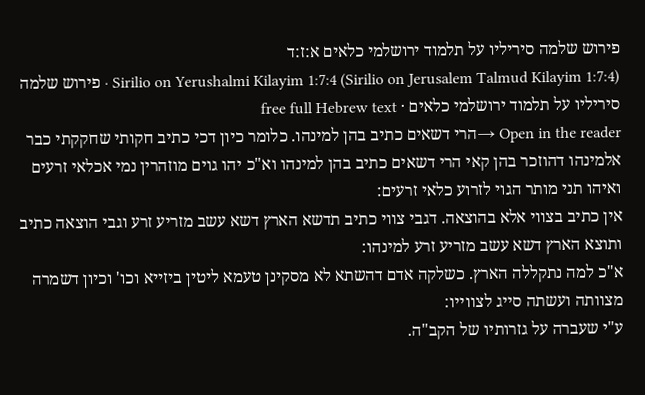פירוש שלמה סיריליו על תלמוד ירושלמי כלאים א:ז:ד
Sirilio on Yerushalmi Kilayim 1:7:4 (Sirilio on Jerusalem Talmud Kilayim 1:7:4) · פירוש שלמה סיריליו על תלמוד ירושלמי כלאים · free full Hebrew text
Open in the reader →הרי דשאים כתיב בהן למינהו. כלומר כיון דכי כתיב חקותי שחקקתי כבר אלמינהו דהוזכר בהן קאי הרי דשאים כתיב בהן למינהו וא"כ יהו גוים מוזהרין נמי אכלאי זרעים ואיהו תני מותר הגוי לזרוע כלאי זרעים:
אין כתיב בצווי אלא בהוצאה. דגבי צווי כתיב תדשא הארץ דשא עשב מזריע זרע וגבי הוצאה כתיב ותוצא הארץ דשא עשב מזריע זרע למינהו:
א"כ למה נתקללה הארץ. כשלקה אדם דהשתא לא מסקינן טעמא ליטין ביזייא וכו' וכיון דשמרה מצוותה ועשתה סייג לצווייו:
ע"י שעברה על גזרותיו של הקב"ה.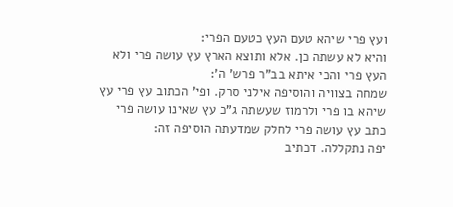ועץ פרי שיהא טעם העץ כטעם הפרי:
והיא לא עשתה כן. אלא ותוצא הארץ עץ עושה פרי ולא העץ פרי והכי איתא בב"ר פרש' ה':
שמחה בצוויה והוסיפה אילני סרק. ופי' הכתוב עץ פרי עץ שיהא בו פרי ולרמוז שעשתה ג"כ עץ שאינו עושה פרי כתב עץ עושה פרי לחלק שמדעתה הוסיפה זה:
יפה נתקללה. דכתיב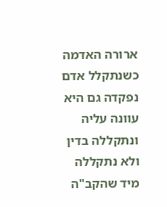ארורה האדמה כשנתקלל אדם נפקדה גם היא עוונה עליה ונתקללה בדין ולא נתקללה מיד שהקב"ה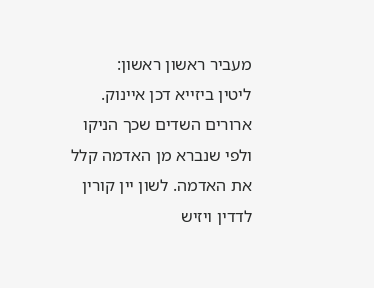מעביר ראשון ראשון:
ליטין ביזייא דכן איינוק. ארורים השדים שכך הניקו ולפי שנברא מן האדמה קלל את האדמה. לשון יין קורין לדדין ויזיש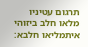תרגום עטיניו מלאו חלב ביזוהי איתמליאו חלבא: